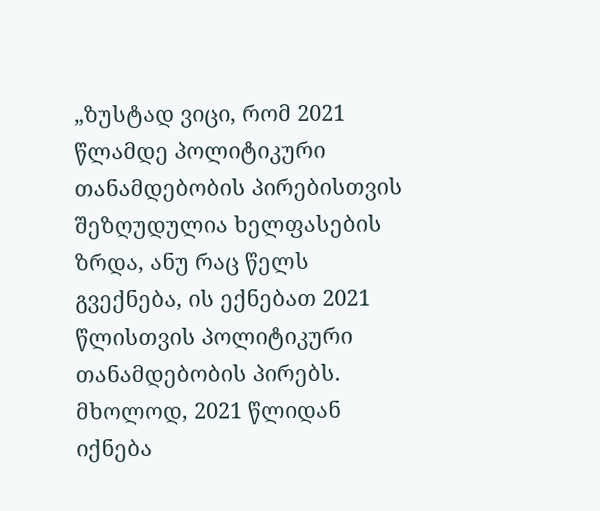„ზუსტად ვიცი, რომ 2021 წლამდე პოლიტიკური თანამდებობის პირებისთვის შეზღუდულია ხელფასების ზრდა, ანუ რაც წელს გვექნება, ის ექნებათ 2021 წლისთვის პოლიტიკური თანამდებობის პირებს. მხოლოდ, 2021 წლიდან იქნება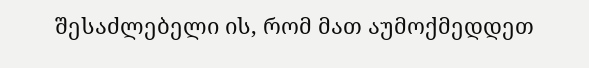შესაძლებელი ის, რომ მათ აუმოქმედდეთ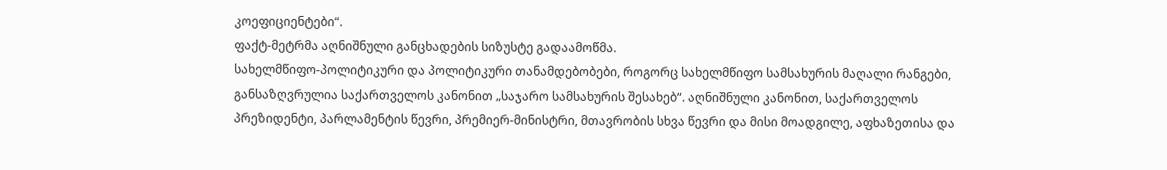კოეფიციენტები“.
ფაქტ-მეტრმა აღნიშნული განცხადების სიზუსტე გადაამოწმა.
სახელმწიფო-პოლიტიკური და პოლიტიკური თანამდებობები, როგორც სახელმწიფო სამსახურის მაღალი რანგები, განსაზღვრულია საქართველოს კანონით „საჯარო სამსახურის შესახებ“. აღნიშნული კანონით, საქართველოს პრეზიდენტი, პარლამენტის წევრი, პრემიერ-მინისტრი, მთავრობის სხვა წევრი და მისი მოადგილე, აფხაზეთისა და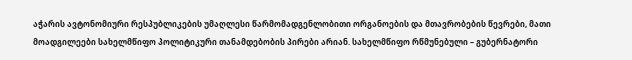აჭარის ავტონომიური რესპუბლიკების უმაღლესი წარმომადგენლობითი ორგანოების და მთავრობების წევრები, მათი მოადგილეები სახელმწიფო პოლიტიკური თანამდებობის პირები არიან. სახელმწიფო რწმუნებული – გუბერნატორი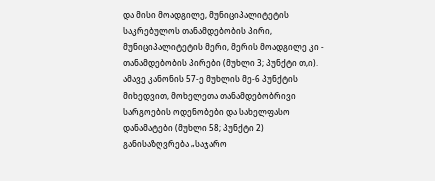და მისი მოადგილე, მუნიციპალიტეტის საკრებულოს თანამდებობის პირი, მუნიციპალიტეტის მერი, მერის მოადგილე კი - თანამდებობის პირები (მუხლი 3; პუნქტი თ,ი). ამავე კანონის 57-ე მუხლის მე-6 პუნქტის მიხედვით, მოხელეთა თანამდებობრივი სარგოების ოდენობები და სახელფასო დანამატები (მუხლი 58; პუნქტი 2) განისაზღვრება „საჯარო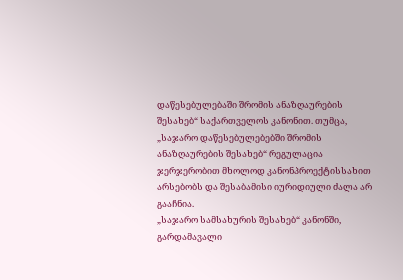დაწესებულებაში შრომის ანაზღაურების შესახებ“ საქართველოს კანონით. თუმცა, „საჯარო დაწესებულებებში შრომის ანაზღაურების შესახებ“ რეგულაცია ჯერჯერობით მხოლოდ კანონპროექტისსახით არსებობს და შესაბამისი იურიდიული ძალა არ გააჩნია.
„საჯარო სამსახურის შესახებ“ კანონში, გარდამავალი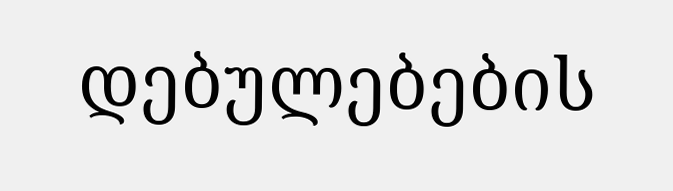დებულებების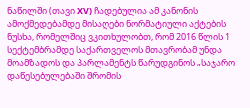ნაწილში (თავი XV) ჩადებულია ამ კანონის ამოქმედებამდე მისაღები ნორმატიული აქტების ნუსხა, რომელშიც ვკითხულობთ, რომ 2016 წლის 1 სექტემბრამდე საქართველოს მთავრობამ უნდა მოამზადოს და პარლამენტს წარუდგინოს „საჯარო დაწესებულებაში შრომის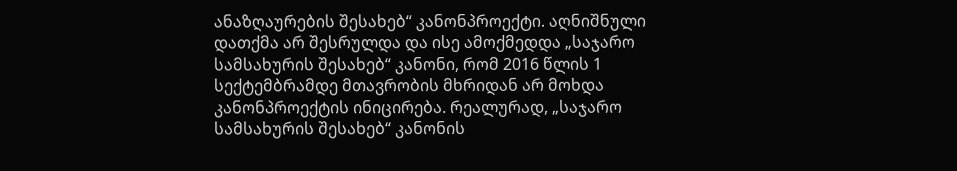ანაზღაურების შესახებ“ კანონპროექტი. აღნიშნული დათქმა არ შესრულდა და ისე ამოქმედდა „საჯარო სამსახურის შესახებ“ კანონი, რომ 2016 წლის 1 სექტემბრამდე მთავრობის მხრიდან არ მოხდა კანონპროექტის ინიცირება. რეალურად, „საჯარო სამსახურის შესახებ“ კანონის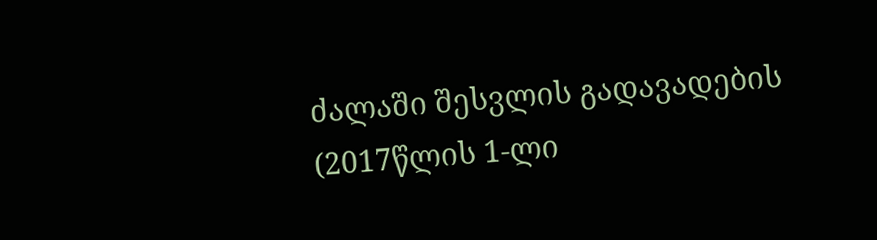ძალაში შესვლის გადავადების (2017წლის 1-ლი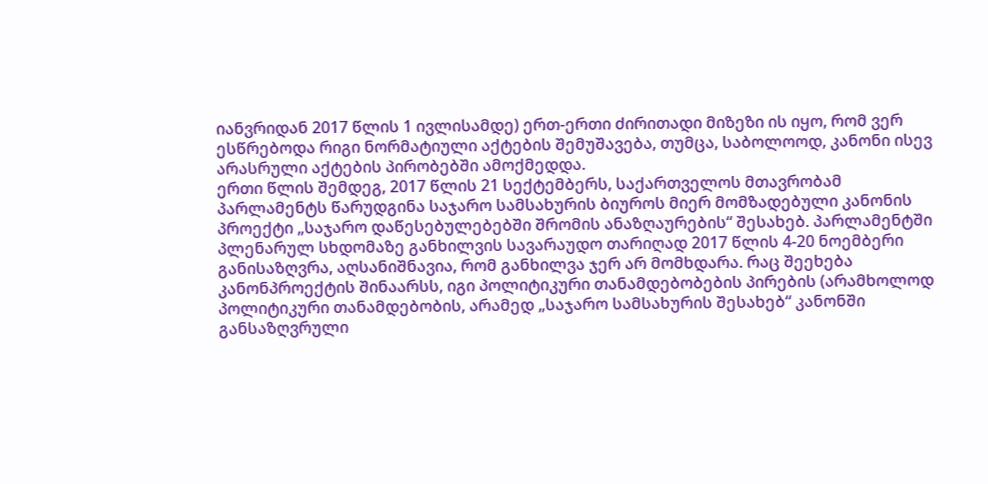იანვრიდან 2017 წლის 1 ივლისამდე) ერთ-ერთი ძირითადი მიზეზი ის იყო, რომ ვერ ესწრებოდა რიგი ნორმატიული აქტების შემუშავება, თუმცა, საბოლოოდ, კანონი ისევ არასრული აქტების პირობებში ამოქმედდა.
ერთი წლის შემდეგ, 2017 წლის 21 სექტემბერს, საქართველოს მთავრობამ პარლამენტს წარუდგინა საჯარო სამსახურის ბიუროს მიერ მომზადებული კანონის პროექტი „საჯარო დაწესებულებებში შრომის ანაზღაურების“ შესახებ. პარლამენტში პლენარულ სხდომაზე განხილვის სავარაუდო თარიღად 2017 წლის 4-20 ნოემბერი განისაზღვრა, აღსანიშნავია, რომ განხილვა ჯერ არ მომხდარა. რაც შეეხება კანონპროექტის შინაარსს, იგი პოლიტიკური თანამდებობების პირების (არამხოლოდ პოლიტიკური თანამდებობის, არამედ „საჯარო სამსახურის შესახებ“ კანონში განსაზღვრული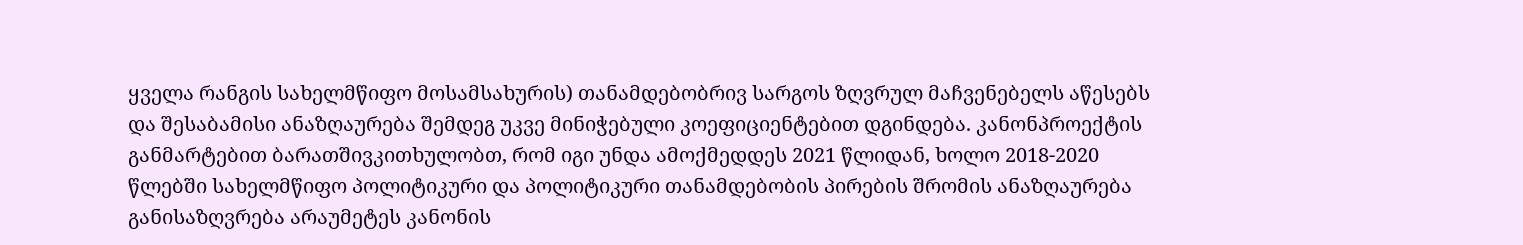ყველა რანგის სახელმწიფო მოსამსახურის) თანამდებობრივ სარგოს ზღვრულ მაჩვენებელს აწესებს და შესაბამისი ანაზღაურება შემდეგ უკვე მინიჭებული კოეფიციენტებით დგინდება. კანონპროექტის განმარტებით ბარათშივკითხულობთ, რომ იგი უნდა ამოქმედდეს 2021 წლიდან, ხოლო 2018-2020 წლებში სახელმწიფო პოლიტიკური და პოლიტიკური თანამდებობის პირების შრომის ანაზღაურება განისაზღვრება არაუმეტეს კანონის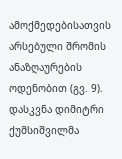ამოქმედებისათვის არსებული შრომის ანაზღაურების ოდენობით (გვ. 9).
დასკვნა დიმიტრი ქუმსიშვილმა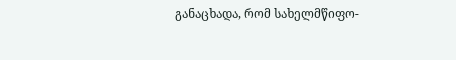განაცხადა, რომ სახელმწიფო-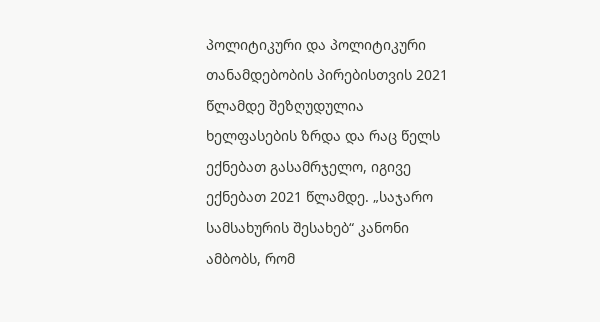პოლიტიკური და პოლიტიკური თანამდებობის პირებისთვის 2021 წლამდე შეზღუდულია ხელფასების ზრდა და რაც წელს ექნებათ გასამრჯელო, იგივე ექნებათ 2021 წლამდე. „საჯარო სამსახურის შესახებ“ კანონი ამბობს, რომ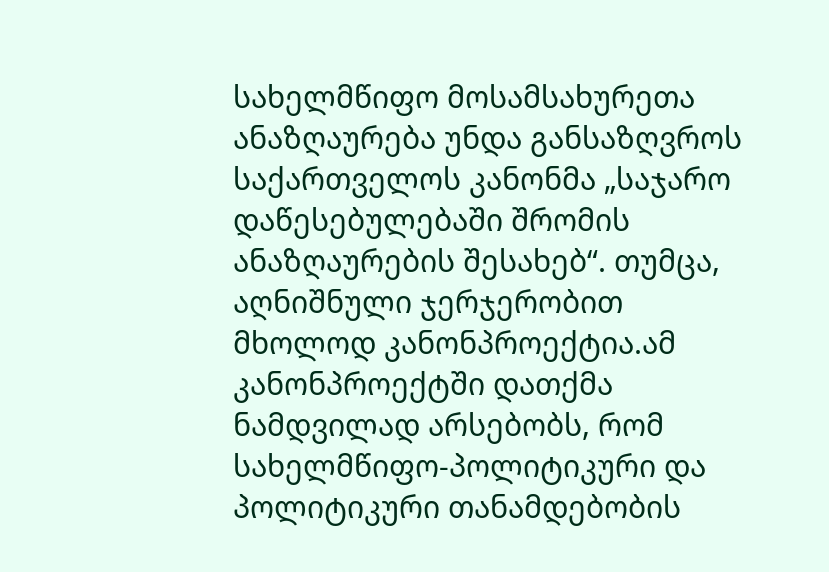სახელმწიფო მოსამსახურეთა ანაზღაურება უნდა განსაზღვროს საქართველოს კანონმა „საჯარო დაწესებულებაში შრომის ანაზღაურების შესახებ“. თუმცა, აღნიშნული ჯერჯერობით მხოლოდ კანონპროექტია.ამ კანონპროექტში დათქმა ნამდვილად არსებობს, რომ სახელმწიფო-პოლიტიკური და პოლიტიკური თანამდებობის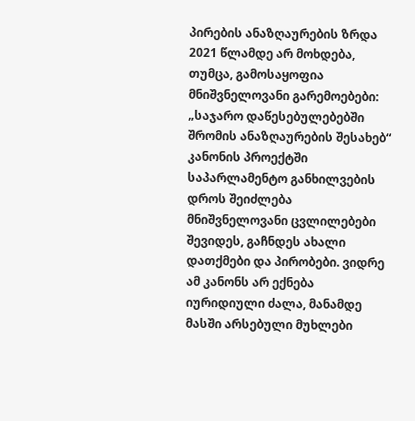პირების ანაზღაურების ზრდა 2021 წლამდე არ მოხდება, თუმცა, გამოსაყოფია მნიშვნელოვანი გარემოებები: „საჯარო დაწესებულებებში შრომის ანაზღაურების შესახებ“ კანონის პროექტში საპარლამენტო განხილვების დროს შეიძლება მნიშვნელოვანი ცვლილებები შევიდეს, გაჩნდეს ახალი დათქმები და პირობები. ვიდრე ამ კანონს არ ექნება იურიდიული ძალა, მანამდე მასში არსებული მუხლები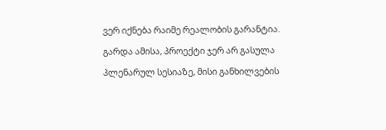ვერ იქნება რაიმე რეალობის გარანტია. გარდა ამისა, პროექტი ჯერ არ გასულა პლენარულ სესიაზე, მისი განხილვების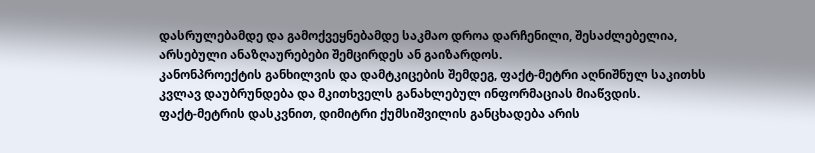დასრულებამდე და გამოქვეყნებამდე საკმაო დროა დარჩენილი, შესაძლებელია, არსებული ანაზღაურებები შემცირდეს ან გაიზარდოს.
კანონპროექტის განხილვის და დამტკიცების შემდეგ, ფაქტ-მეტრი აღნიშნულ საკითხს კვლავ დაუბრუნდება და მკითხველს განახლებულ ინფორმაციას მიაწვდის.
ფაქტ-მეტრის დასკვნით, დიმიტრი ქუმსიშვილის განცხადება არის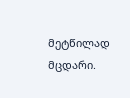მეტწილად მცდარი.